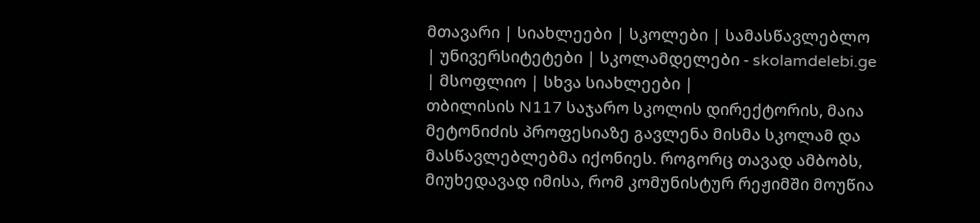მთავარი | სიახლეები | სკოლები | სამასწავლებლო | უნივერსიტეტები | სკოლამდელები - skolamdelebi.ge | მსოფლიო | სხვა სიახლეები |
თბილისის N117 საჯარო სკოლის დირექტორის, მაია მეტონიძის პროფესიაზე გავლენა მისმა სკოლამ და მასწავლებლებმა იქონიეს. როგორც თავად ამბობს, მიუხედავად იმისა, რომ კომუნისტურ რეჟიმში მოუწია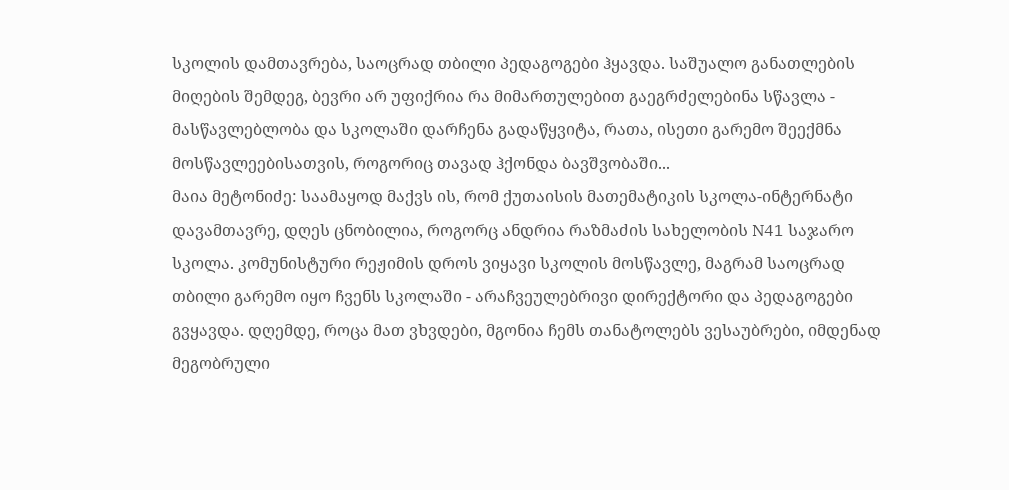სკოლის დამთავრება, საოცრად თბილი პედაგოგები ჰყავდა. საშუალო განათლების მიღების შემდეგ, ბევრი არ უფიქრია რა მიმართულებით გაეგრძელებინა სწავლა - მასწავლებლობა და სკოლაში დარჩენა გადაწყვიტა, რათა, ისეთი გარემო შეექმნა მოსწავლეებისათვის, როგორიც თავად ჰქონდა ბავშვობაში...
მაია მეტონიძე: საამაყოდ მაქვს ის, რომ ქუთაისის მათემატიკის სკოლა-ინტერნატი დავამთავრე, დღეს ცნობილია, როგორც ანდრია რაზმაძის სახელობის N41 საჯარო სკოლა. კომუნისტური რეჟიმის დროს ვიყავი სკოლის მოსწავლე, მაგრამ საოცრად თბილი გარემო იყო ჩვენს სკოლაში - არაჩვეულებრივი დირექტორი და პედაგოგები გვყავდა. დღემდე, როცა მათ ვხვდები, მგონია ჩემს თანატოლებს ვესაუბრები, იმდენად მეგობრული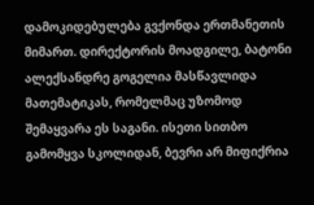დამოკიდებულება გვქონდა ერთმანეთის მიმართ. დირექტორის მოადგილე, ბატონი ალექსანდრე გოგელია მასწავლიდა მათემატიკას, რომელმაც უზომოდ შემაყვარა ეს საგანი. ისეთი სითბო გამომყვა სკოლიდან, ბევრი არ მიფიქრია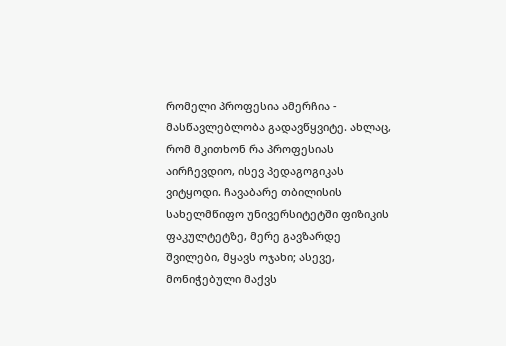რომელი პროფესია ამერჩია - მასწავლებლობა გადავწყვიტე. ახლაც, რომ მკითხონ რა პროფესიას აირჩევდიო, ისევ პედაგოგიკას ვიტყოდი. ჩავაბარე თბილისის სახელმწიფო უნივერსიტეტში ფიზიკის ფაკულტეტზე, მერე გავზარდე შვილები, მყავს ოჯახი; ასევე, მონიჭებული მაქვს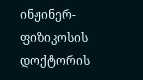ინჟინერ-ფიზიკოსის დოქტორის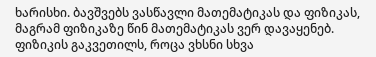ხარისხი. ბავშვებს ვასწავლი მათემატიკას და ფიზიკას, მაგრამ ფიზიკაზე წინ მათემატიკას ვერ დავაყენებ. ფიზიკის გაკვეთილს, როცა ვხსნი სხვა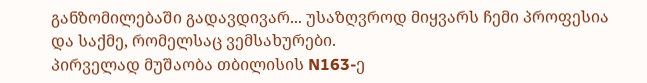განზომილებაში გადავდივარ... უსაზღვროდ მიყვარს ჩემი პროფესია და საქმე, რომელსაც ვემსახურები.
პირველად მუშაობა თბილისის N163-ე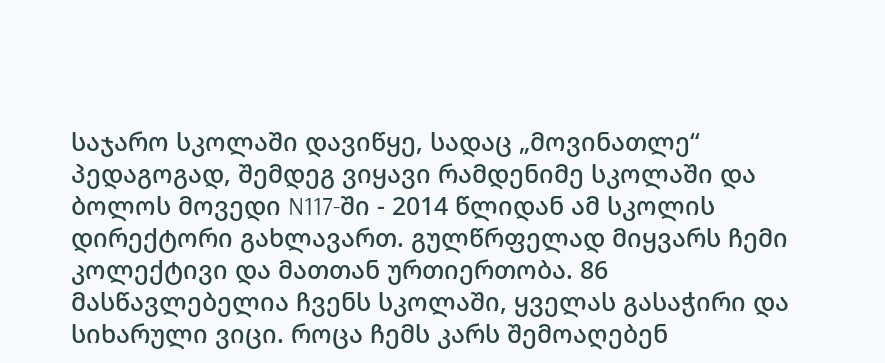საჯარო სკოლაში დავიწყე, სადაც „მოვინათლე“ პედაგოგად, შემდეგ ვიყავი რამდენიმე სკოლაში და ბოლოს მოვედი N117-ში - 2014 წლიდან ამ სკოლის დირექტორი გახლავართ. გულწრფელად მიყვარს ჩემი კოლექტივი და მათთან ურთიერთობა. 86 მასწავლებელია ჩვენს სკოლაში, ყველას გასაჭირი და სიხარული ვიცი. როცა ჩემს კარს შემოაღებენ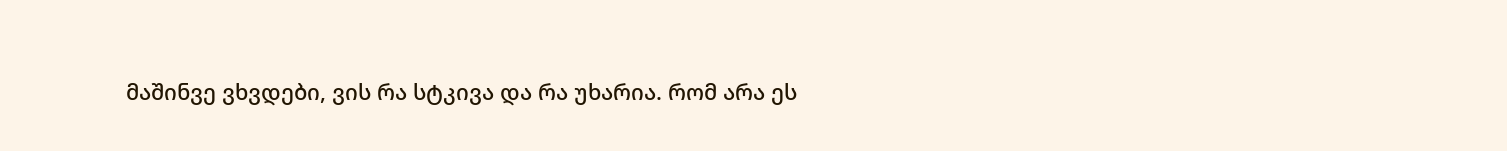მაშინვე ვხვდები, ვის რა სტკივა და რა უხარია. რომ არა ეს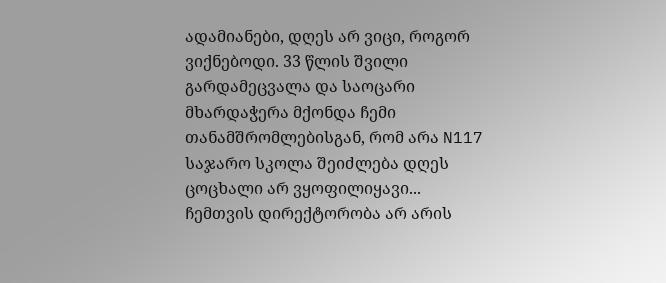ადამიანები, დღეს არ ვიცი, როგორ ვიქნებოდი. 33 წლის შვილი გარდამეცვალა და საოცარი მხარდაჭერა მქონდა ჩემი თანამშრომლებისგან, რომ არა N117 საჯარო სკოლა შეიძლება დღეს ცოცხალი არ ვყოფილიყავი... ჩემთვის დირექტორობა არ არის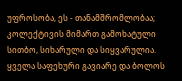უფროსობა, ეს - თანამშრომლობაა; კოლექტივის მიმართ გამოხატული სითბო, სიხარული და სიყვარულია. ყველა საფეხური გავიარე და ბოლოს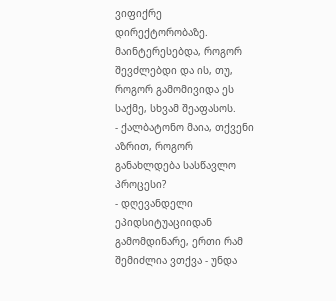ვიფიქრე დირექტორობაზე. მაინტერესებდა, როგორ შევძლებდი და ის, თუ, როგორ გამომივიდა ეს საქმე, სხვამ შეაფასოს.
- ქალბატონო მაია, თქვენი აზრით, როგორ განახლდება სასწავლო პროცესი?
- დღევანდელი ეპიდსიტუაციიდან გამომდინარე, ერთი რამ შემიძლია ვთქვა - უნდა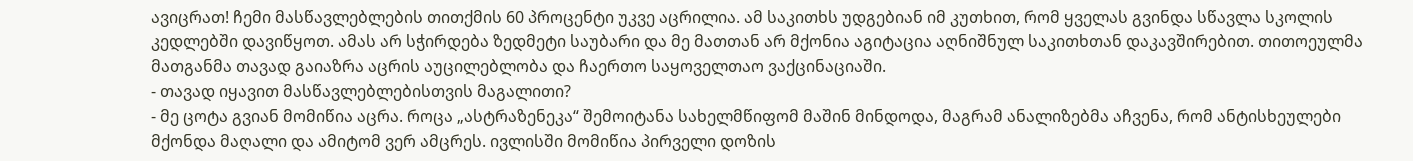ავიცრათ! ჩემი მასწავლებლების თითქმის 60 პროცენტი უკვე აცრილია. ამ საკითხს უდგებიან იმ კუთხით, რომ ყველას გვინდა სწავლა სკოლის კედლებში დავიწყოთ. ამას არ სჭირდება ზედმეტი საუბარი და მე მათთან არ მქონია აგიტაცია აღნიშნულ საკითხთან დაკავშირებით. თითოეულმა მათგანმა თავად გაიაზრა აცრის აუცილებლობა და ჩაერთო საყოველთაო ვაქცინაციაში.
- თავად იყავით მასწავლებლებისთვის მაგალითი?
- მე ცოტა გვიან მომიწია აცრა. როცა „ასტრაზენეკა“ შემოიტანა სახელმწიფომ მაშინ მინდოდა, მაგრამ ანალიზებმა აჩვენა, რომ ანტისხეულები მქონდა მაღალი და ამიტომ ვერ ამცრეს. ივლისში მომიწია პირველი დოზის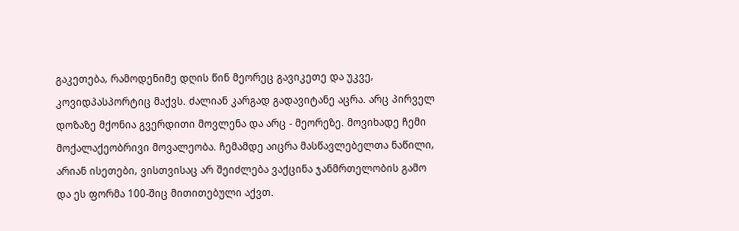გაკეთება, რამოდენიმე დღის წინ მეორეც გავიკეთე და უკვე, კოვიდპასპორტიც მაქვს. ძალიან კარგად გადავიტანე აცრა. არც პირველ დოზაზე მქონია გვერდითი მოვლენა და არც - მეორეზე. მოვიხადე ჩემი მოქალაქეობრივი მოვალეობა. ჩემამდე აიცრა მასწავლებელთა ნაწილი, არიან ისეთები, ვისთვისაც არ შეიძლება ვაქცინა ჯანმრთელობის გამო და ეს ფორმა 100-შიც მითითებული აქვთ.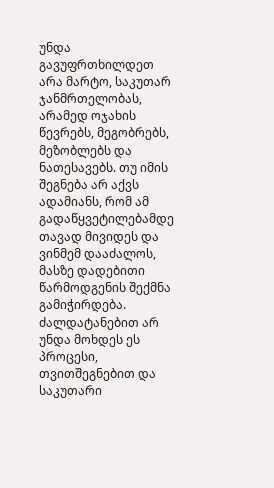უნდა გავუფრთხილდეთ არა მარტო, საკუთარ ჯანმრთელობას, არამედ ოჯახის წევრებს, მეგობრებს, მეზობლებს და ნათესავებს. თუ იმის შეგნება არ აქვს ადამიანს, რომ ამ გადაწყვეტილებამდე თავად მივიდეს და ვინმემ დააძალოს, მასზე დადებითი წარმოდგენის შექმნა გამიჭირდება. ძალდატანებით არ უნდა მოხდეს ეს პროცესი, თვითშეგნებით და საკუთარი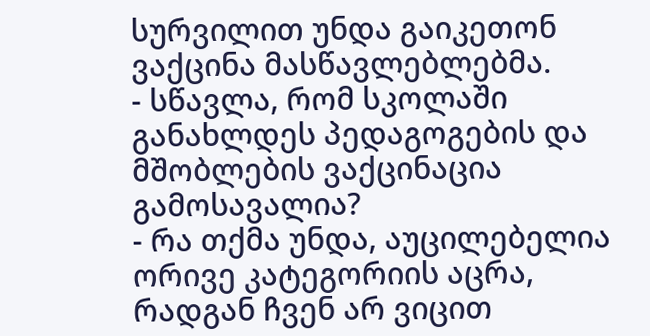სურვილით უნდა გაიკეთონ ვაქცინა მასწავლებლებმა.
- სწავლა, რომ სკოლაში განახლდეს პედაგოგების და მშობლების ვაქცინაცია გამოსავალია?
- რა თქმა უნდა, აუცილებელია ორივე კატეგორიის აცრა, რადგან ჩვენ არ ვიცით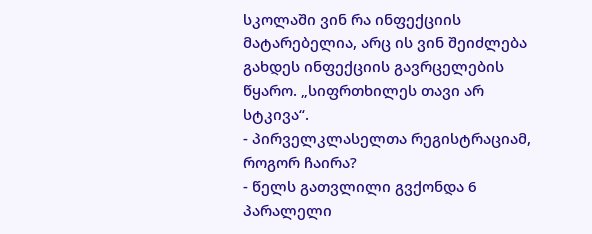სკოლაში ვინ რა ინფექციის მატარებელია, არც ის ვინ შეიძლება გახდეს ინფექციის გავრცელების წყარო. „სიფრთხილეს თავი არ სტკივა“.
- პირველკლასელთა რეგისტრაციამ, როგორ ჩაირა?
- წელს გათვლილი გვქონდა 6 პარალელი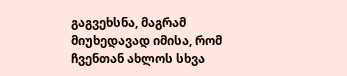გაგვეხსნა, მაგრამ მიუხედავად იმისა, რომ ჩვენთან ახლოს სხვა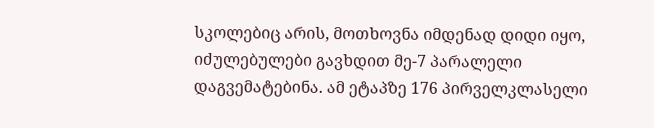სკოლებიც არის, მოთხოვნა იმდენად დიდი იყო, იძულებულები გავხდით მე-7 პარალელი დაგვემატებინა. ამ ეტაპზე 176 პირველკლასელი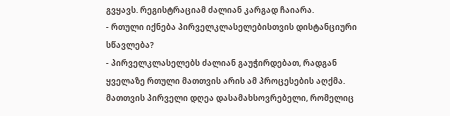გვყავს. რეგისტრაციამ ძალიან კარგად ჩაიარა.
- რთული იქნება პირველკლასელებისთვის დისტანციური სწავლება?
- პირველკლასელებს ძალიან გაუჭირდებათ, რადგან ყველაზე რთული მათთვის არის ამ პროცესების აღქმა. მათთვის პირველი დღეა დასამახსოვრებელი, რომელიც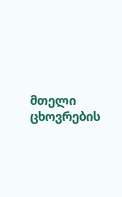მთელი ცხოვრების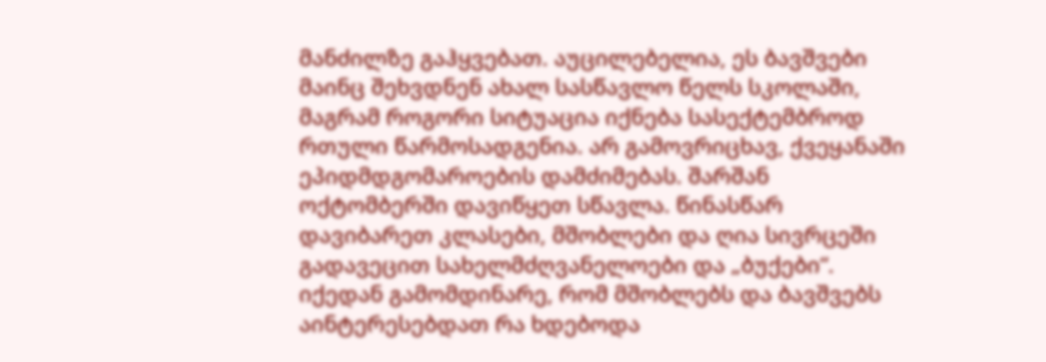მანძილზე გაჰყვებათ. აუცილებელია, ეს ბავშვები მაინც შეხვდნენ ახალ სასწავლო წელს სკოლაში, მაგრამ როგორი სიტუაცია იქნება სასექტემბროდ რთული წარმოსადგენია. არ გამოვრიცხავ, ქვეყანაში ეპიდმდგომაროების დამძიმებას. შარშან ოქტომბერში დავიწყეთ სწავლა. წინასწარ დავიბარეთ კლასები, მშობლები და ღია სივრცეში გადავეცით სახელმძღვანელოები და „ბუქები“. იქედან გამომდინარე, რომ მშობლებს და ბავშვებს აინტერესებდათ რა ხდებოდა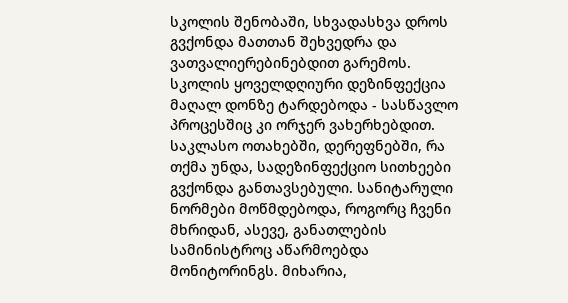სკოლის შენობაში, სხვადასხვა დროს გვქონდა მათთან შეხვედრა და ვათვალიერებინებდით გარემოს.
სკოლის ყოველდღიური დეზინფექცია მაღალ დონზე ტარდებოდა - სასწავლო პროცესშიც კი ორჯერ ვახერხებდით. საკლასო ოთახებში, დერეფნებში, რა თქმა უნდა, სადეზინფექციო სითხეები გვქონდა განთავსებული. სანიტარული ნორმები მოწმდებოდა, როგორც ჩვენი მხრიდან, ასევე, განათლების სამინისტროც აწარმოებდა მონიტორინგს. მიხარია,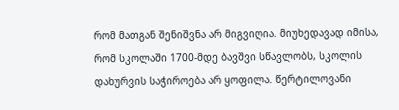რომ მათგან შენიშვნა არ მიგვიღია. მიუხედავად იმისა, რომ სკოლაში 1700-მდე ბავშვი სწავლობს, სკოლის დახურვის საჭიროება არ ყოფილა. წერტილოვანი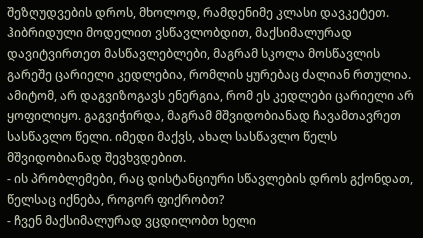შეზღუდვების დროს, მხოლოდ, რამდენიმე კლასი დავკეტეთ. ჰიბრიდული მოდელით ვსწავლობდით, მაქსიმალურად დავიტვირთეთ მასწავლებლები, მაგრამ სკოლა მოსწავლის გარეშე ცარიელი კედლებია, რომლის ყურებაც ძალიან რთულია. ამიტომ, არ დაგვიზოგავს ენერგია, რომ ეს კედლები ცარიელი არ ყოფილიყო. გაგვიჭირდა, მაგრამ მშვიდობიანად ჩავამთავრეთ სასწავლო წელი. იმედი მაქვს, ახალ სასწავლო წელს მშვიდობიანად შევხვდებით.
- ის პრობლემები, რაც დისტანციური სწავლების დროს გქონდათ, წელსაც იქნება, როგორ ფიქრობთ?
- ჩვენ მაქსიმალურად ვცდილობთ ხელი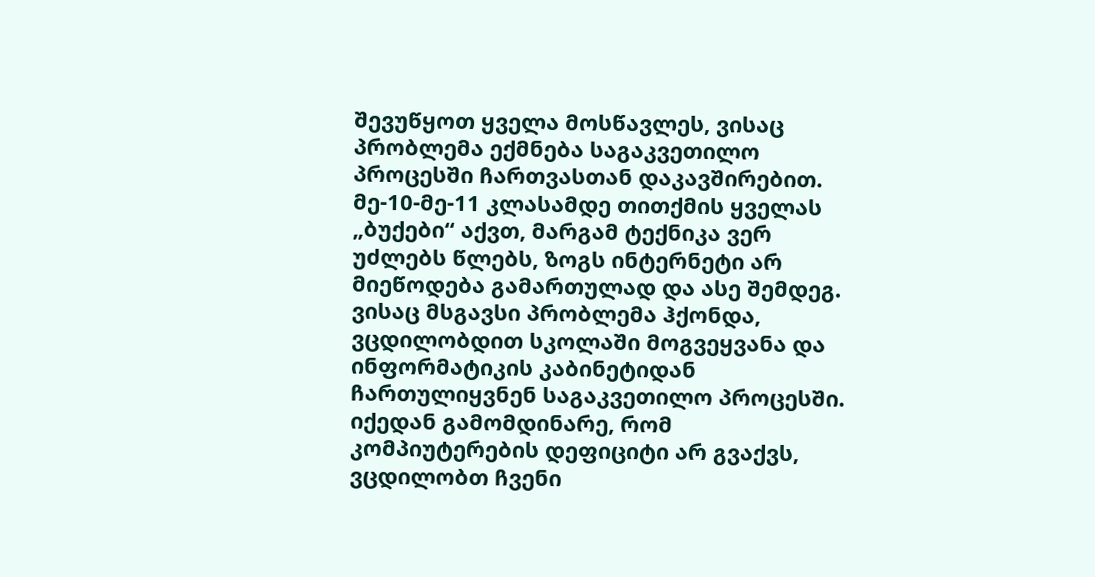შევუწყოთ ყველა მოსწავლეს, ვისაც პრობლემა ექმნება საგაკვეთილო პროცესში ჩართვასთან დაკავშირებით. მე-10-მე-11 კლასამდე თითქმის ყველას „ბუქები“ აქვთ, მარგამ ტექნიკა ვერ უძლებს წლებს, ზოგს ინტერნეტი არ მიეწოდება გამართულად და ასე შემდეგ. ვისაც მსგავსი პრობლემა ჰქონდა, ვცდილობდით სკოლაში მოგვეყვანა და ინფორმატიკის კაბინეტიდან ჩართულიყვნენ საგაკვეთილო პროცესში. იქედან გამომდინარე, რომ კომპიუტერების დეფიციტი არ გვაქვს, ვცდილობთ ჩვენი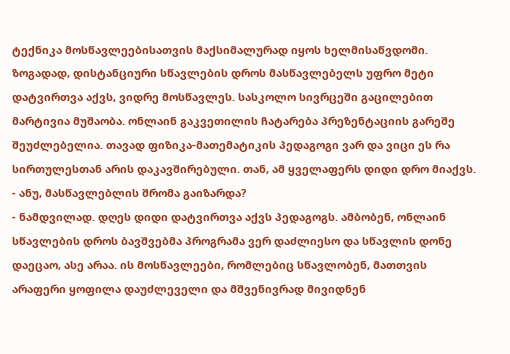ტექნიკა მოსწავლეებისათვის მაქსიმალურად იყოს ხელმისაწვდომი.
ზოგადად, დისტანციური სწავლების დროს მასწავლებელს უფრო მეტი დატვირთვა აქვს, ვიდრე მოსწავლეს. სასკოლო სივრცეში გაცილებით მარტივია მუშაობა. ონლაინ გაკვეთილის ჩატარება პრეზენტაციის გარეშე შეუძლებელია. თავად ფიზიკა-მათემატიკის პედაგოგი ვარ და ვიცი ეს რა სირთულესთან არის დაკავშირებული. თან, ამ ყველაფერს დიდი დრო მიაქვს.
- ანუ, მასწავლებლის შრომა გაიზარდა?
- ნამდვილად. დღეს დიდი დატვირთვა აქვს პედაგოგს. ამბობენ, ონლაინ სწავლების დროს ბავშვებმა პროგრამა ვერ დაძლიესო და სწავლის დონე დაეცაო, ასე არაა. ის მოსწავლეები, რომლებიც სწავლობენ, მათთვის არაფერი ყოფილა დაუძლეველი და მშვენივრად მივიდნენ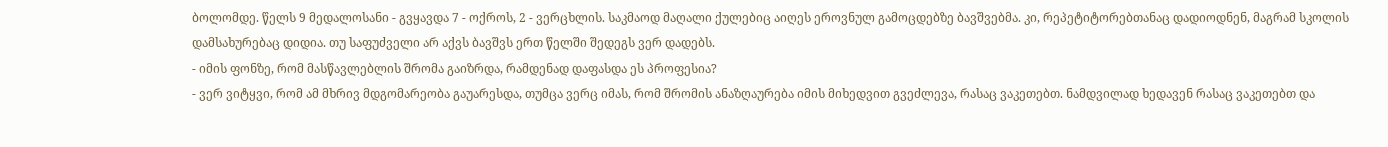ბოლომდე. წელს 9 მედალოსანი - გვყავდა 7 - ოქროს, 2 - ვერცხლის. საკმაოდ მაღალი ქულებიც აიღეს ეროვნულ გამოცდებზე ბავშვებმა. კი, რეპეტიტორებთანაც დადიოდნენ, მაგრამ სკოლის დამსახურებაც დიდია. თუ საფუძველი არ აქვს ბავშვს ერთ წელში შედეგს ვერ დადებს.
- იმის ფონზე, რომ მასწავლებლის შრომა გაიზრდა, რამდენად დაფასდა ეს პროფესია?
- ვერ ვიტყვი, რომ ამ მხრივ მდგომარეობა გაუარესდა, თუმცა ვერც იმას, რომ შრომის ანაზღაურება იმის მიხედვით გვეძლევა, რასაც ვაკეთებთ. ნამდვილად ხედავენ რასაც ვაკეთებთ და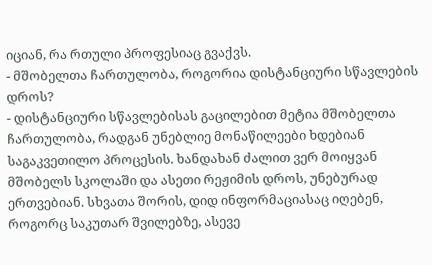იციან, რა რთული პროფესიაც გვაქვს.
- მშობელთა ჩართულობა, როგორია დისტანციური სწავლების დროს?
- დისტანციური სწავლებისას გაცილებით მეტია მშობელთა ჩართულობა, რადგან უნებლიე მონაწილეები ხდებიან საგაკვეთილო პროცესის. ხანდახან ძალით ვერ მოიყვან მშობელს სკოლაში და ასეთი რეჟიმის დროს, უნებურად ერთვებიან. სხვათა შორის, დიდ ინფორმაციასაც იღებენ, როგორც საკუთარ შვილებზე, ასევე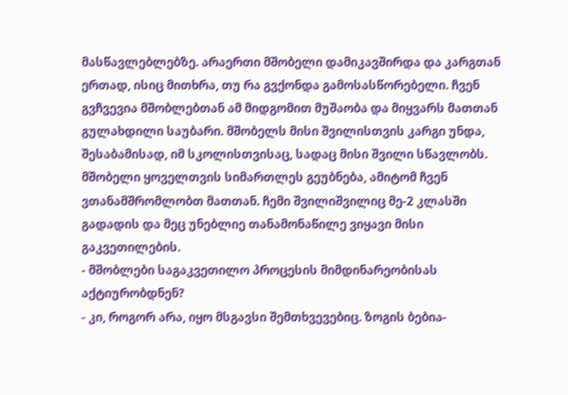მასწავლებლებზე. არაერთი მშობელი დამიკავშირდა და კარგთან ერთად, ისიც მითხრა, თუ რა გვქონდა გამოსასწორებელი. ჩვენ გვჩვევია მშობლებთან ამ მიდგომით მუშაობა და მიყვარს მათთან გულახდილი საუბარი. მშობელს მისი შვილისთვის კარგი უნდა, შესაბამისად, იმ სკოლისთვისაც, სადაც მისი შვილი სწავლობს. მშობელი ყოველთვის სიმართლეს გეუბნება, ამიტომ ჩვენ ვთანამშრომლობთ მათთან. ჩემი შვილიშვილიც მე-2 კლასში გადადის და მეც უნებლიე თანამონაწილე ვიყავი მისი გაკვეთილების.
- მშობლები საგაკვეთილო პროცესის მიმდინარეობისას აქტიურობდნენ?
- კი, როგორ არა, იყო მსგავსი შემთხვევებიც. ზოგის ბებია-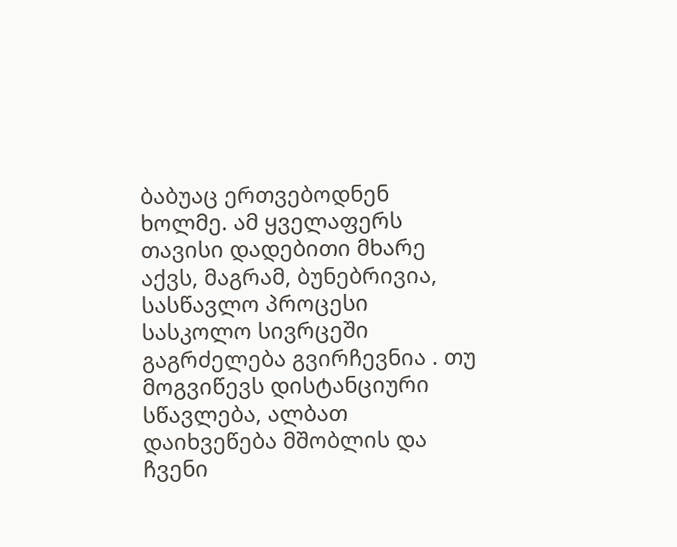ბაბუაც ერთვებოდნენ ხოლმე. ამ ყველაფერს თავისი დადებითი მხარე აქვს, მაგრამ, ბუნებრივია, სასწავლო პროცესი სასკოლო სივრცეში გაგრძელება გვირჩევნია . თუ მოგვიწევს დისტანციური სწავლება, ალბათ დაიხვეწება მშობლის და ჩვენი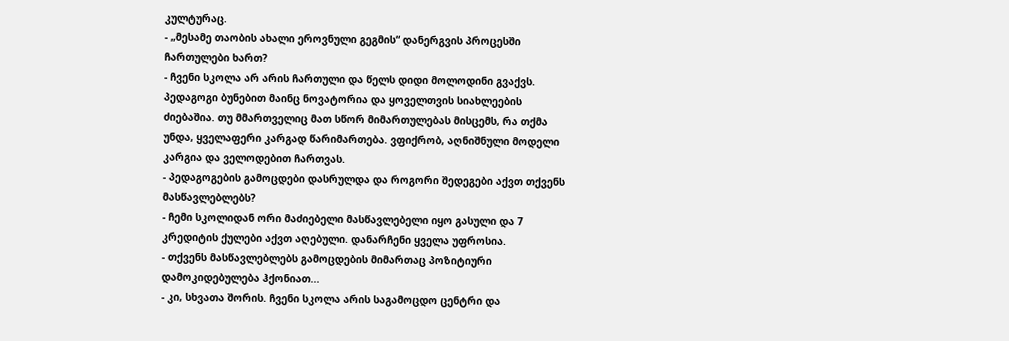კულტურაც.
- „მესამე თაობის ახალი ეროვნული გეგმის“ დანერგვის პროცესში ჩართულები ხართ?
- ჩვენი სკოლა არ არის ჩართული და წელს დიდი მოლოდინი გვაქვს. პედაგოგი ბუნებით მაინც ნოვატორია და ყოველთვის სიახლეების ძიებაშია. თუ მმართველიც მათ სწორ მიმართულებას მისცემს, რა თქმა უნდა, ყველაფერი კარგად წარიმართება. ვფიქრობ, აღნიშნული მოდელი კარგია და ველოდებით ჩართვას.
- პედაგოგების გამოცდები დასრულდა და როგორი შედეგები აქვთ თქვენს მასწავლებლებს?
- ჩემი სკოლიდან ორი მაძიებელი მასწავლებელი იყო გასული და 7 კრედიტის ქულები აქვთ აღებული. დანარჩენი ყველა უფროსია.
- თქვენს მასწავლებლებს გამოცდების მიმართაც პოზიტიური დამოკიდებულება ჰქონიათ...
- კი, სხვათა შორის. ჩვენი სკოლა არის საგამოცდო ცენტრი და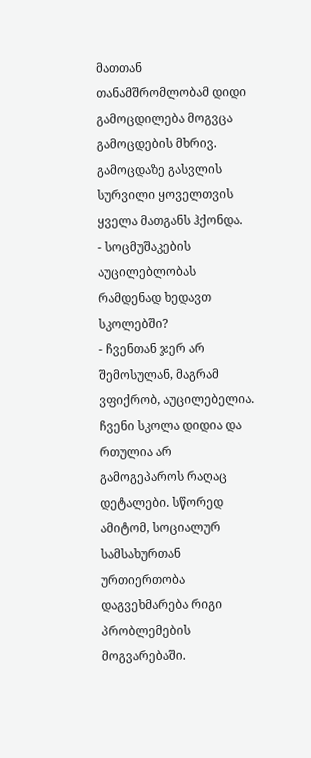მათთან თანამშრომლობამ დიდი გამოცდილება მოგვცა გამოცდების მხრივ. გამოცდაზე გასვლის სურვილი ყოველთვის ყველა მათგანს ჰქონდა.
- სოცმუშაკების აუცილებლობას რამდენად ხედავთ სკოლებში?
- ჩვენთან ჯერ არ შემოსულან, მაგრამ ვფიქრობ, აუცილებელია. ჩვენი სკოლა დიდია და რთულია არ გამოგეპაროს რაღაც დეტალები. სწორედ ამიტომ, სოციალურ სამსახურთან ურთიერთობა დაგვეხმარება რიგი პრობლემების მოგვარებაში.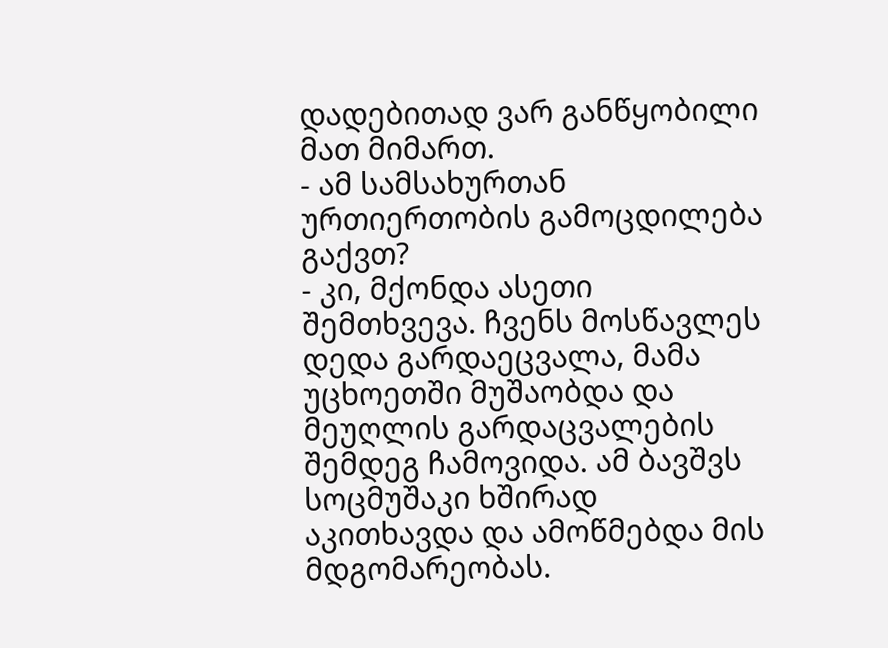დადებითად ვარ განწყობილი მათ მიმართ.
- ამ სამსახურთან ურთიერთობის გამოცდილება გაქვთ?
- კი, მქონდა ასეთი შემთხვევა. ჩვენს მოსწავლეს დედა გარდაეცვალა, მამა უცხოეთში მუშაობდა და მეუღლის გარდაცვალების შემდეგ ჩამოვიდა. ამ ბავშვს სოცმუშაკი ხშირად აკითხავდა და ამოწმებდა მის მდგომარეობას.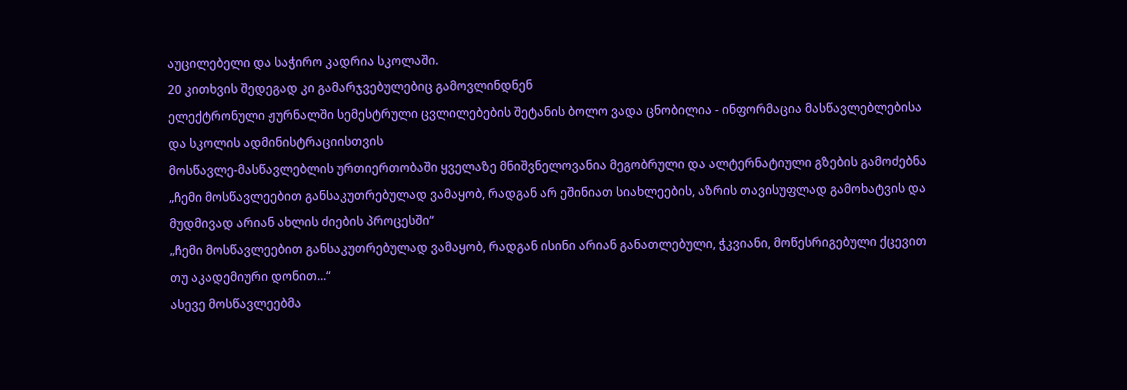აუცილებელი და საჭირო კადრია სკოლაში.
20 კითხვის შედეგად კი გამარჯვებულებიც გამოვლინდნენ
ელექტრონული ჟურნალში სემესტრული ცვლილებების შეტანის ბოლო ვადა ცნობილია - ინფორმაცია მასწავლებლებისა და სკოლის ადმინისტრაციისთვის
მოსწავლე-მასწავლებლის ურთიერთობაში ყველაზე მნიშვნელოვანია მეგობრული და ალტერნატიული გზების გამოძებნა
„ჩემი მოსწავლეებით განსაკუთრებულად ვამაყობ, რადგან არ ეშინიათ სიახლეების, აზრის თავისუფლად გამოხატვის და მუდმივად არიან ახლის ძიების პროცესში“
„ჩემი მოსწავლეებით განსაკუთრებულად ვამაყობ, რადგან ისინი არიან განათლებული, ჭკვიანი, მოწესრიგებული ქცევით თუ აკადემიური დონით...“
ასევე მოსწავლეებმა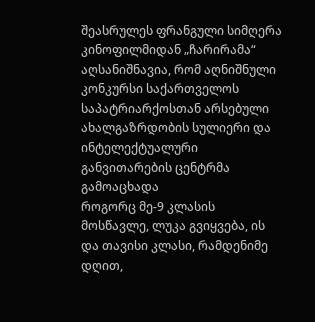შეასრულეს ფრანგული სიმღერა კინოფილმიდან „ჩარირამა“
აღსანიშნავია, რომ აღნიშნული კონკურსი საქართველოს საპატრიარქოსთან არსებული ახალგაზრდობის სულიერი და ინტელექტუალური განვითარების ცენტრმა გამოაცხადა
როგორც მე-9 კლასის მოსწავლე, ლუკა გვიყვება, ის და თავისი კლასი, რამდენიმე დღით,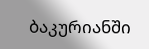ბაკურიანში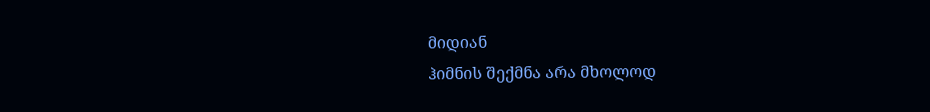მიდიან
ჰიმნის შექმნა არა მხოლოდ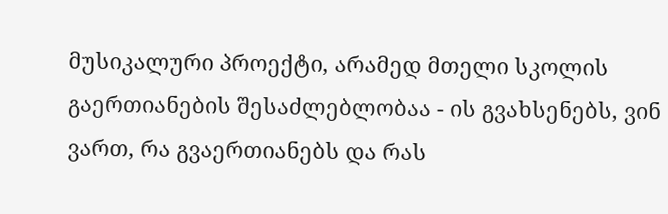მუსიკალური პროექტი, არამედ მთელი სკოლის გაერთიანების შესაძლებლობაა - ის გვახსენებს, ვინ ვართ, რა გვაერთიანებს და რას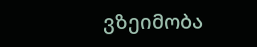ვზეიმობა